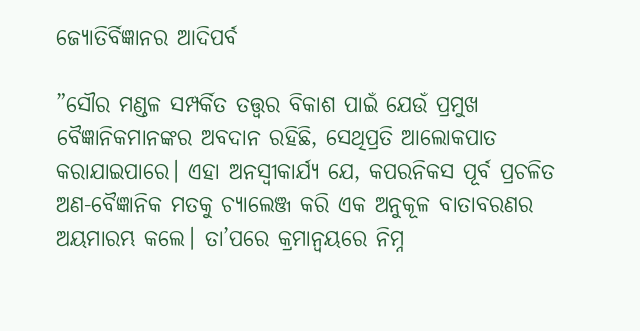ଜ୍ୟୋତିର୍ବିଜ୍ଞାନର ଆଦିପର୍ବ

”ସୌର ମଣ୍ଡଳ ସମ୍ପର୍କିତ ତତ୍ତ୍ୱର ବିକାଶ ପାଇଁ ଯେଉଁ ପ୍ରମୁଖ ବୈଜ୍ଞାନିକମାନଙ୍କର ଅବଦାନ ରହିଛି, ସେଥିପ୍ରତି ଆଲୋକପାତ କରାଯାଇପାରେ। ଏହା ଅନସ୍ବୀକାର୍ଯ୍ୟ ଯେ, କପରନିକସ ପୂର୍ବ ପ୍ରଚଳିତ ଅଣ-ବୈଜ୍ଞାନିକ ମତକୁ ଚ୍ୟାଲେଞ୍ଜ କରି ଏକ ଅନୁକୂଳ ବାତାବରଣର ଅୟମାରମ୍ଭ କଲେ। ତା’ପରେ କ୍ରମାନ୍ବୟରେ ନିମ୍ନ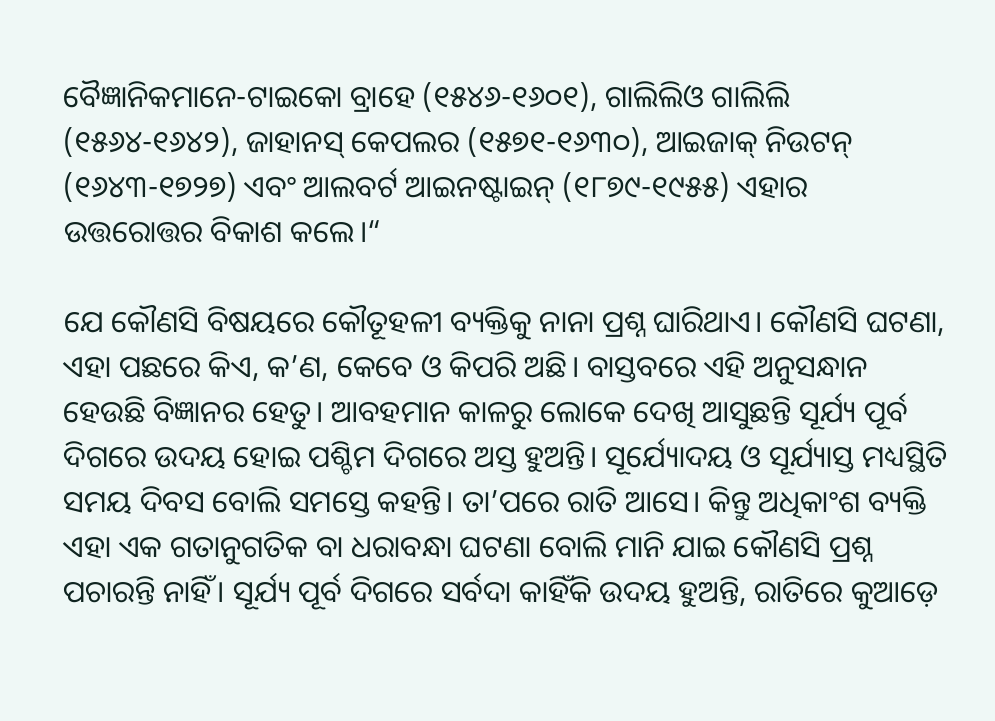ବୈଜ୍ଞାନିକମାନେ-ଟାଇକୋ ବ୍ରାହେ (୧୫୪୬-୧୬୦୧), ଗାଲିଲିଓ ଗାଲିଲି (୧୫୬୪-୧୬୪୨), ଜାହାନସ୍‌ କେପଲର (୧୫୭୧-୧୬୩୦), ଆଇଜାକ୍‌ ନିଉଟନ୍‌ (୧୬୪୩-୧୭୨୭) ଏବଂ ଆଲବର୍ଟ ଆଇନଷ୍ଟାଇନ୍‌ (୧୮୭୯-୧୯୫୫) ଏହାର ଉତ୍ତରୋତ୍ତର ବିକାଶ କଲେ।“

ଯେ କୌଣସି ବିଷୟରେ କୌତୂହଳୀ ବ୍ୟକ୍ତିକୁ ନାନା ପ୍ରଶ୍ନ ଘାରିଥାଏ। କୌଣସି ଘଟଣା, ଏହା ପଛରେ କିଏ, କ’ଣ, କେବେ ଓ କିପରି ଅଛି। ବାସ୍ତବରେ ଏହି ଅନୁସନ୍ଧାନ ହେଉଛି ବିଜ୍ଞାନର ହେତୁ। ଆବହମାନ କାଳରୁ ଲୋକେ ଦେଖି ଆସୁଛନ୍ତି ସୂର୍ଯ୍ୟ ପୂର୍ବ ଦିଗରେ ଉଦୟ ହୋଇ ପଶ୍ଚିମ ଦିଗରେ ଅସ୍ତ ହୁଅନ୍ତି। ସୂର୍ଯ୍ୟୋଦୟ ଓ ସୂର୍ଯ୍ୟାସ୍ତ ମଧ୍ୟସ୍ଥିତି ସମୟ ଦିବସ ବୋଲି ସମସ୍ତେ କହନ୍ତି। ତା’ପରେ ରାତି ଆସେ। କିନ୍ତୁ ଅଧିକାଂଶ ବ୍ୟକ୍ତି ଏହା ଏକ ଗତାନୁଗତିକ ବା ଧରାବନ୍ଧା ଘଟଣା ବୋଲି ମାନି ଯାଇ କୌଣସି ପ୍ରଶ୍ନ ପଚାରନ୍ତି ନାହିଁ। ସୂର୍ଯ୍ୟ ପୂର୍ବ ଦିଗରେ ସର୍ବଦା କାହିଁକି ଉଦୟ ହୁଅନ୍ତି, ରାତିରେ କୁଆଡ଼େ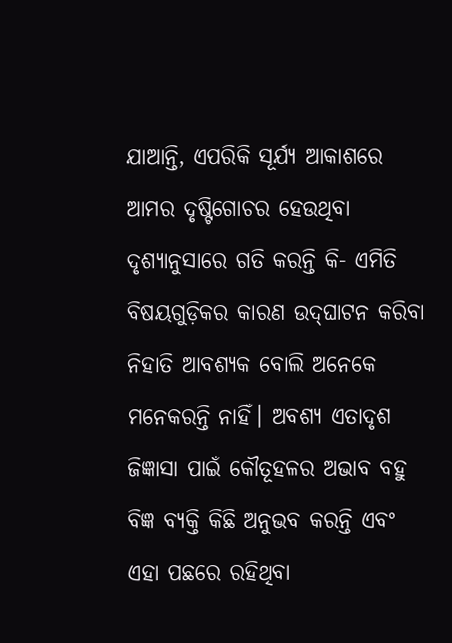ଯାଆନ୍ତି, ଏପରିକି ସୂର୍ଯ୍ୟ ଆକାଶରେ ଆମର ଦୃଷ୍ଟିଗୋଚର ହେଉଥିବା ଦୃଶ୍ୟାନୁସାରେ ଗତି କରନ୍ତି କି- ଏମିତି ବିଷୟଗୁଡ଼ିକର କାରଣ ଉଦ୍‌ଘାଟନ କରିବା ନିହାତି ଆବଶ୍ୟକ ବୋଲି ଅନେକେ ମନେକରନ୍ତି ନାହିଁ। ଅବଶ୍ୟ ଏତାଦୃଶ ଜିଜ୍ଞାସା ପାଇଁ କୌତୂହଳର ଅଭାବ ବହୁ ବିଜ୍ଞ ବ୍ୟକ୍ତି କିଛି ଅନୁଭବ କରନ୍ତି ଏବଂ ଏହା ପଛରେ ରହିଥିବା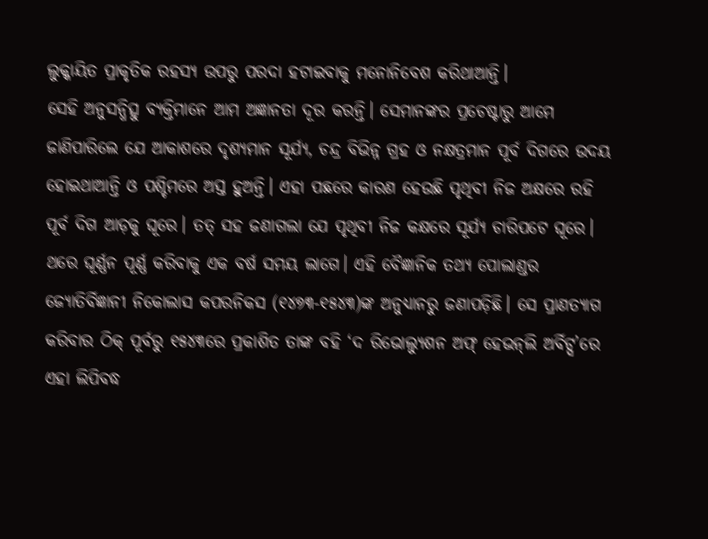ଲୁକ୍କାୟିତ ପ୍ରାକୃତିକ ରହସ୍ୟ ଉପରୁ ପରଦା ହଟାଇବାକୁ ମନୋନିବେଶ କରିଥାଆନ୍ତି।
ସେହି ଅନୁସନ୍ଧିତ୍ସୁ ବ୍ୟକ୍ତିମାନେ ଆମ ଅଜ୍ଞାନତା ଦୂର କରନ୍ତି। ସେମାନଙ୍କର ପ୍ରଚେଷ୍ଟାରୁ ଆମେ ଜାଣିପାରିଲେ ଯେ ଆକାଶରେ ଦୃଶ୍ୟମାନ ସୂର୍ଯ୍ୟ, ଚନ୍ଦ୍ର ବିଭିନ୍ନ ଗ୍ରହ ଓ ନକ୍ଷତ୍ରମାନ ପୂର୍ବ ଦିଗରେ ଉଦୟ ହୋଇଥାଆନ୍ତି ଓ ପଶ୍ଚିମରେ ଅସ୍ତ ହୁଅନ୍ତି। ଏହା ପଛରେ କାରଣ ହେଉଛି ପୃଥିବୀ ନିଜ ଅକ୍ଷରେ ରହି ପୂର୍ବ ଦିଗ ଆଡ଼କୁ ଘୂରେ। ତତ୍‌ ସହ ଜଣାଗଲା ଯେ ପୃଥିବୀ ନିଜ କକ୍ଷରେ ସୂର୍ଯ୍ୟ ଚାରିପଟେ ଘୂରେ। ଥରେ ଘୂର୍ଣ୍ଣନ ପୂର୍ଣ୍ଣ କରିବାକୁ ଏକ ବର୍ଷ ସମୟ ଲାଗେ। ଏହି ବୈଜ୍ଞାନିକ ତଥ୍ୟ ପୋଲାଣ୍ଡର ଜ୍ୟୋତିର୍ବିଜ୍ଞାନୀ ନିକୋଲାସ କପରନିକସ (୧୪୭୩-୧୫୪୩)ଙ୍କ ଅନୁଧ୍ୟାନରୁ ଜଣାପଡ଼ିଛି। ସେ ପ୍ରାଣତ୍ୟାଗ କରିବାର ଠିକ୍‌ ପୂର୍ବରୁ ୧୫୪୩ରେ ପ୍ରକାଶିତ ତାଙ୍କ ବହି ‘ଦ ରିଭୋଲ୍ୟୁଶନ ଅଫ୍‌ ହେଭନ୍‌ଲି ଅର୍ବିଟ୍ସ’ରେ ଏହା ଲିପିବଦ୍ଧ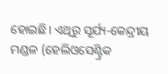ହୋଇଛି। ଏଥିରୁ ସୂର୍ଯ୍ୟ-କେନ୍ଦ୍ରୀୟ ମଣ୍ଡଳ (ହେଲିଓସେଣ୍ଟ୍ରିକ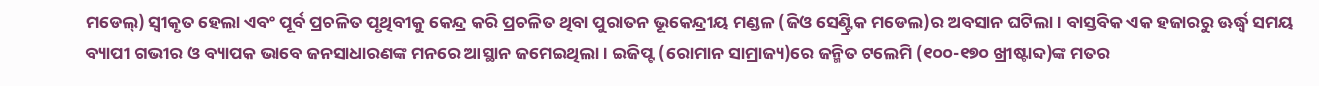ମଡେଲ୍‌) ସ୍ବୀକୃତ ହେଲା ଏବଂ ପୂର୍ବ ପ୍ରଚଳିତ ପୃଥିବୀକୁ କେନ୍ଦ୍ର କରି ପ୍ରଚଳିତ ଥିବା ପୁରାତନ ଭୂକେନ୍ଦ୍ରୀୟ ମଣ୍ଡଳ (ଜିଓ ସେଣ୍ଟ୍ରିକ ମଡେଲ)ର ଅବସାନ ଘଟିଲା। ବାସ୍ତବିକ ଏକ ହଜାରରୁ ଊର୍ଦ୍ଧ୍ୱ ସମୟ ବ୍ୟାପୀ ଗଭୀର ଓ ବ୍ୟାପକ ଭାବେ ଜନସାଧାରଣଙ୍କ ମନରେ ଆସ୍ଥାନ ଜମେଇଥିଲା। ଇଜିପ୍ଟ (ରୋମାନ ସାମ୍ରାଜ୍ୟ)ରେ ଜନ୍ମିତ ଟଲେମି (୧୦୦-୧୭୦ ଖ୍ରୀଷ୍ଟାବ୍ଦ)ଙ୍କ ମତର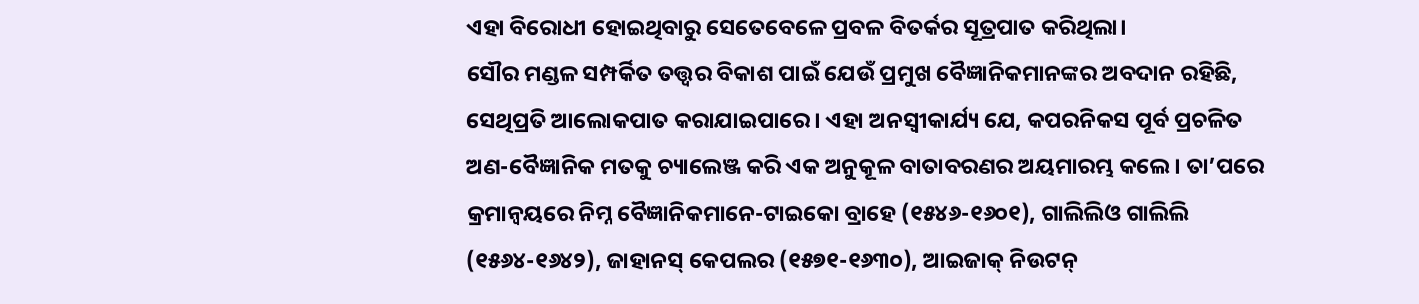ଏହା ବିରୋଧୀ ହୋଇଥିବାରୁ ସେତେବେଳେ ପ୍ରବଳ ବିତର୍କର ସୂତ୍ରପାତ କରିଥିଲା।
ସୌର ମଣ୍ଡଳ ସମ୍ପର୍କିତ ତତ୍ତ୍ୱର ବିକାଶ ପାଇଁ ଯେଉଁ ପ୍ରମୁଖ ବୈଜ୍ଞାନିକମାନଙ୍କର ଅବଦାନ ରହିଛି, ସେଥିପ୍ରତି ଆଲୋକପାତ କରାଯାଇପାରେ। ଏହା ଅନସ୍ବୀକାର୍ଯ୍ୟ ଯେ, କପରନିକସ ପୂର୍ବ ପ୍ରଚଳିତ ଅଣ-ବୈଜ୍ଞାନିକ ମତକୁ ଚ୍ୟାଲେଞ୍ଜ କରି ଏକ ଅନୁକୂଳ ବାତାବରଣର ଅୟମାରମ୍ଭ କଲେ। ତା’ପରେ କ୍ରମାନ୍ବୟରେ ନିମ୍ନ ବୈଜ୍ଞାନିକମାନେ-ଟାଇକୋ ବ୍ରାହେ (୧୫୪୬-୧୬୦୧), ଗାଲିଲିଓ ଗାଲିଲି (୧୫୬୪-୧୬୪୨), ଜାହାନସ୍‌ କେପଲର (୧୫୭୧-୧୬୩୦), ଆଇଜାକ୍‌ ନିଉଟନ୍‌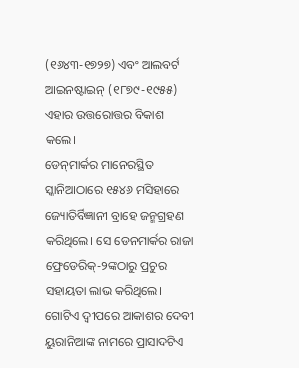(୧୬୪୩-୧୭୨୭) ଏବଂ ଆଲବର୍ଟ ଆଇନଷ୍ଟାଇନ୍‌ (୧୮୭୯-୧୯୫୫) ଏହାର ଉତ୍ତରୋତ୍ତର ବିକାଶ କଲେ।
ଡେନ୍‌ମାର୍କର ମାନେରସ୍ଥିତ ସ୍କାନିଆଠାରେ ୧୫୪୬ ମସିହାରେ ଜ୍ୟୋତିର୍ବିଜ୍ଞାନୀ ବ୍ରାହେ ଜନ୍ମଗ୍ରହଣ କରିଥିଲେ। ସେ ଡେନମାର୍କର ରାଜା ଫ୍ରେଡେରିକ୍‌-୨ଙ୍କଠାରୁ ପ୍ରଚୁର ସହାୟତା ଲାଭ କରିଥିଲେ। ଗୋଟିଏ ଦ୍ୱୀପରେ ଆକାଶର ଦେବୀ ୟୁରାନିଆଙ୍କ ନାମରେ ପ୍ରାସାଦଟିଏ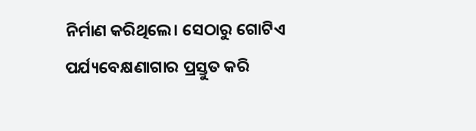ନିର୍ମାଣ କରିଥିଲେ। ସେଠାରୁ ଗୋଟିଏ ପର୍ଯ୍ୟବେକ୍ଷଣାଗାର ପ୍ରସ୍ତୁତ କରି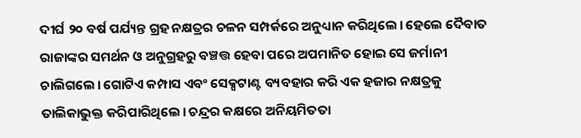ଦୀର୍ଘ ୨୦ ବର୍ଷ ପର୍ଯ୍ୟନ୍ତ ଗ୍ରହ ନକ୍ଷତ୍ରର ଚଳନ ସମ୍ପର୍କରେ ଅନୁଧ୍ୟାନ କରିଥିଲେ। ହେଲେ ଦୈବାତ ରାଜାଙ୍କର ସମର୍ଥନ ଓ ଅନୁଗ୍ରହରୁ ବଞ୍ଚତ୍ତ ହେବା ପରେ ଅପମାନିତ ହୋଇ ସେ ଜର୍ମାନୀ ଚାଲିଗଲେ। ଗୋଟିଏ କମ୍ପାସ ଏବଂ ସେକ୍ସଟାଣ୍ଟ ବ୍ୟବହାର କରି ଏକ ହଜାର ନକ୍ଷତ୍ରକୁ ତାଲିକାଭୁକ୍ତ କରିପାରିଥିଲେ। ଚନ୍ଦ୍ରର କକ୍ଷରେ ଅନିୟମିତତା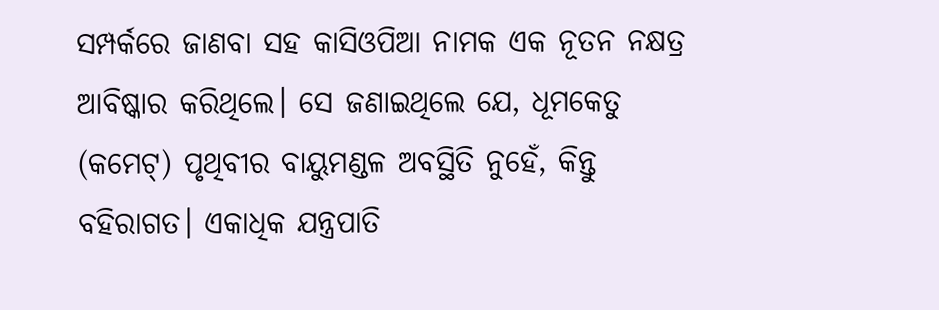ସମ୍ପର୍କରେ ଜାଣବା ସହ କାସିଓପିଆ ନାମକ ଏକ ନୂତନ ନକ୍ଷତ୍ର ଆବିଷ୍କାର କରିଥିଲେ। ସେ ଜଣାଇଥିଲେ ଯେ, ଧୂମକେତୁ (କମେଟ୍‌) ପୃଥିବୀର ବାୟୁମଣ୍ଡଳ ଅବସ୍ଥିତି ନୁହେଁ, କିନ୍ତୁ ବହିରାଗତ। ଏକାଧିକ ଯନ୍ତ୍ରପାତି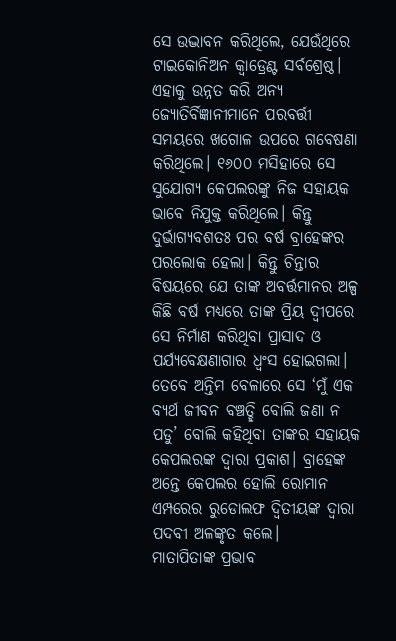ସେ ଉଦ୍ଭାବନ କରିଥିଲେ, ଯେଉଁଥିରେ ଟାଇକୋନିଅନ କ୍ୱାଡ୍ରେଣ୍ଟ ସର୍ବଶ୍ରେଷ୍ଠ। ଏହାକୁ ଉନ୍ନତ କରି ଅନ୍ୟ ଜ୍ୟୋତିର୍ବିଜ୍ଞାନୀମାନେ ପରବର୍ତ୍ତୀ ସମୟରେ ଖଗୋଳ ଉପରେ ଗବେଷଣା କରିଥିଲେ। ୧୬୦୦ ମସିହାରେ ସେ ସୁଯୋଗ୍ୟ କେପଲରଙ୍କୁ ନିଜ ସହାୟକ ଭାବେ ନିଯୁକ୍ତ କରିଥିଲେ। କିନ୍ତୁ ଦୁର୍ଭାଗ୍ୟବଶତଃ ପର ବର୍ଷ ବ୍ରାହେଙ୍କର ପରଲୋକ ହେଲା। କିନ୍ତୁ ଚିନ୍ତାର ବିଷୟରେ ଯେ ତାଙ୍କ ଅବର୍ତ୍ତମାନର ଅଳ୍ପ କିଛି ବର୍ଷ ମଧ୍ୟରେ ତାଙ୍କ ପ୍ରିୟ ଦ୍ୱୀପରେ ସେ ନିର୍ମାଣ କରିଥିବା ପ୍ରାସାଦ ଓ ପର୍ଯ୍ୟବେକ୍ଷଣାଗାର ଧ୍ୱଂସ ହୋଇଗଲା। ତେବେ ଅନ୍ତିମ ବେଳାରେ ସେ ‘ମୁଁ ଏକ ବ୍ୟର୍ଥ ଜୀବନ ବଞ୍ଚତ୍ଛି ବୋଲି ଜଣା ନ ପଡୁ’ ବୋଲି କହିଥିବା ତାଙ୍କର ସହାୟକ କେପଲରଙ୍କ ଦ୍ୱାରା ପ୍ରକାଶ। ବ୍ରାହେଙ୍କ ଅନ୍ତେ କେପଲର ହୋଲି ରୋମାନ ଏମ୍ପରେର ରୁଡୋଲଫ ଦ୍ୱିତୀୟଙ୍କ ଦ୍ୱାରା ପଦବୀ ଅଳଙ୍କୃତ କଲେ।
ମାତାପିତାଙ୍କ ପ୍ରଭାବ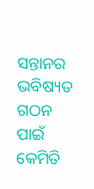ସନ୍ତାନର ଭବିଷ୍ୟତ ଗଠନ ପାଇଁ କେମିତି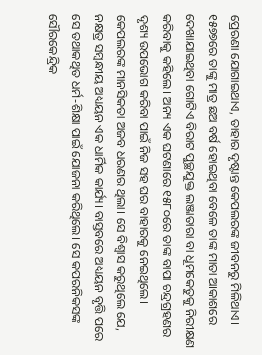ପ୍ରେରଣା ଯୋଗାଇଥାଏ, ତାହାର ଦୃଷ୍ଟାନ୍ତ କେପଲରଙ୍କ ଜୀବନରୁ ମିଳିଥାଏ। ୧୫୭୭ରେ ତାଙ୍କୁ ମାତ୍ର ଛଅ ବର୍ଷ ହୋଇଥିବା ବେଳେ ତାଙ୍କ ମାତା ଆକାଶରେ ଦେଖାଯାଇଥିବା ଗୋଟିଏ ବିରାଟ ପୁଚ୍ଛଯୁକ୍ତ ଲଞ୍ଜାତାରା ବା ଧୂମକେତୁକୁ ନିରୀକ୍ଷଣ କରିବାକୁ କହିଲେ। ଅନ୍ୟ ଏକ ଘଟଣାରେ ୧୫୮୦ରେ ତାଙ୍କ ବାପା ଚନ୍ଦ୍ରଗ୍ରହଣର ଦୃଶ୍ୟ ଉପଭୋଗ କରିବା ପାଇଁ ନିଜ ସହ ଘର ବାହାରକୁ ନେଇଥିଲେ। କେପଲରଙ୍କ ମାନସିକତା ଅଜବ ଧରଣର ଥିଲା। ସେ ବିଶ୍ୱାସ କରୁଥିଲେ ଯେ, ନକ୍ଷତ୍ର ସମ୍ବନ୍ଧୀୟ ଅଧ୍ୟୟନ ଏକ ଧାର୍ମିକ କାର୍ଯ୍ୟ। ବାସ୍ତବରେ ଅଧ୍ୟୟନ ବୃତ୍ତି ପରେ ସେ ତଥାକଥିତ ଧର୍ମ-ଶିକ୍ଷା ପାଇଁ ଯୋଜନା କରିଥିଲେ। ସେ କପରନିକସଙ୍କ ସୌରକେନ୍ଦ୍ରିକ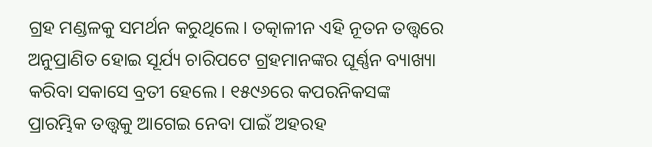ଗ୍ରହ ମଣ୍ଡଳକୁ ସମର୍ଥନ କରୁଥିଲେ। ତତ୍କାଳୀନ ଏହି ନୂତନ ତତ୍ତ୍ୱରେ ଅନୁପ୍ରାଣିତ ହୋଇ ସୂର୍ଯ୍ୟ ଚାରିପଟେ ଗ୍ରହମାନଙ୍କର ଘୂର୍ଣ୍ଣନ ବ୍ୟାଖ୍ୟା କରିବା ସକାସେ ବ୍ରତୀ ହେଲେ। ୧୫୯୬ରେ କପରନିକସଙ୍କ ପ୍ରାରମ୍ଭିକ ତତ୍ତ୍ୱକୁ ଆଗେଇ ନେବା ପାଇଁ ଅହରହ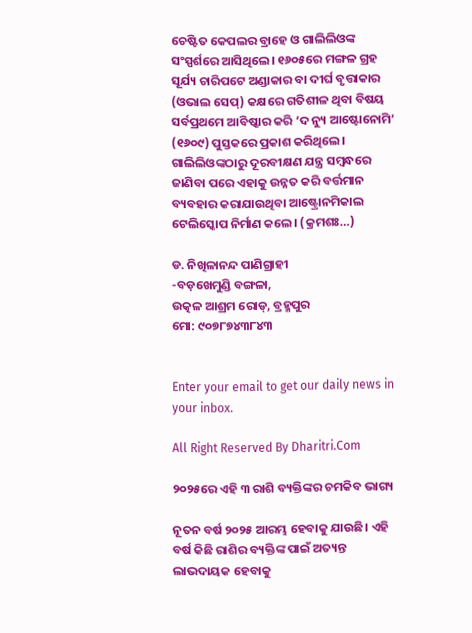ଚେଷ୍ଟିତ କେପଲର ବ୍ରାହେ ଓ ଗାଲିଲିଓଙ୍କ ସଂସ୍ପର୍ଶରେ ଆସିଥିଲେ। ୧୬୦୫ରେ ମଙ୍ଗଳ ଗ୍ରହ ସୂର୍ଯ୍ୟ ଚାରିପଟେ ଅଣ୍ଡାକାର ବା ଦୀର୍ଘ ବୃତ୍ତାକାର (ଓଭାଲ ସେପ୍‌) କକ୍ଷରେ ଗତିଶୀଳ ଥିବା ବିଷୟ ସର୍ବପ୍ରଥମେ ଆବିଷ୍କାର କରି ‘ଦ ନ୍ୟୁ ଆଷ୍ଟୋନୋମି’ (୧୬୦୯) ପୁସ୍ତକରେ ପ୍ରକାଶ କରିଥିଲେ। ଗାଲିଲିଓଙ୍କଠାରୁ ଦୂରବୀକ୍ଷଣ ଯନ୍ତ୍ର ସମ୍ବନ୍ଧରେ ଜାଣିବା ପରେ ଏହାକୁ ଉନ୍ନତ କରି ବର୍ତ୍ତମାନ ବ୍ୟବହାର କରାଯାଉଥିବା ଆଷ୍ଟ୍ରୋନମିକାଲ ଟେଲିସ୍କୋପ ନିର୍ମାଣ କଲେ। (କ୍ରମଶଃ…)

ଡ. ନିଖିଳାନନ୍ଦ ପାଣିଗ୍ରାହୀ
-ବଡ଼ଖେମୁଣ୍ଡି ବଙ୍ଗଳା,
ଉତ୍କଳ ଆଶ୍ରମ ରୋଡ୍‌, ବ୍ରହ୍ମପୁର
ମୋ: ୯୦୭୮୭୪୩୮୪୩


Enter your email to get our daily news in your inbox.

All Right Reserved By Dharitri.Com

୨୦୨୫ରେ ଏହି ୩ ରାଶି ବ୍ୟକ୍ତିଙ୍କର ଚମକିବ ଭାଗ୍ୟ

ନୂତନ ବର୍ଷ ୨୦୨୫ ଆରମ୍ଭ ହେବାକୁ ଯାଉଛି। ଏହି ବର୍ଷ କିଛି ରାଶିର ବ୍ୟକ୍ତିଙ୍କ ପାଇଁ ଅତ୍ୟନ୍ତ ଲାଭଦାୟକ ହେବାକୁ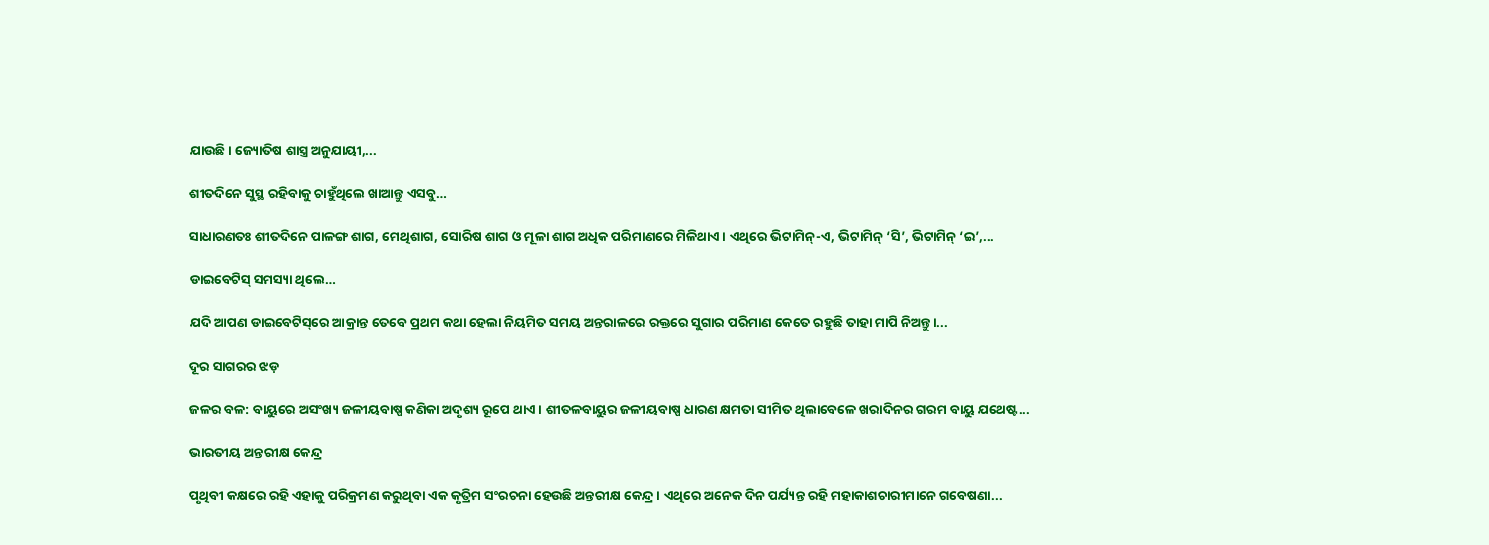ଯାଉଛି। ଜ୍ୟୋତିଷ ଶାସ୍ତ୍ର ଅନୁଯାୟୀ,...

ଶୀତଦିନେ ସୁସ୍ଥ ରହିବାକୁ ଚାହୁଁଥିଲେ ଖାଆନ୍ତୁ ଏସବୁ…

ସାଧାରଣତଃ ଶୀତଦିନେ ପାଳଙ୍ଗ ଶାଗ, ମେଥିଶାଗ, ସୋରିଷ ଶାଗ ଓ ମୂଳା ଶାଗ ଅଧିକ ପରିମାଣରେ ମିଳିଥାଏ। ଏଥିରେ ଭିଟାମିନ୍‌-ଏ, ଭିଟାମିନ୍‌ ‘ସି’, ଭିଟାମିନ୍‌ ‘ଇ’,...

ଡାଇବେଟିସ୍‌ ସମସ୍ୟା ଥିଲେ…

ଯଦି ଆପଣ ଡାଇବେଟିସ୍‌ରେ ଆକ୍ରାନ୍ତ ତେବେ ପ୍ରଥମ କଥା ହେଲା ନିୟମିତ ସମୟ ଅନ୍ତରାଳରେ ରକ୍ତରେ ସୁଗାର ପରିମାଣ କେତେ ରହୁଛି ତାହା ମାପି ନିଅନ୍ତୁ।...

ଦୂର ସାଗରର ଝଡ଼

ଜଳର ବଳ: ବାୟୁରେ ଅସଂଖ୍ୟ ଜଳୀୟବାଷ୍ପ କଣିକା ଅଦୃଶ୍ୟ ରୂପେ ଥାଏ। ଶୀତଳବାୟୁର ଜଳୀୟବାଷ୍ପ ଧାରଣ କ୍ଷମତା ସୀମିତ ଥିଲାବେଳେ ଖରାଦିନର ଗରମ ବାୟୁ ଯଥେଷ୍ଟ...

ଭାରତୀୟ ଅନ୍ତରୀକ୍ଷ କେନ୍ଦ୍ର

ପୃଥିବୀ କକ୍ଷରେ ରହି ଏହାକୁ ପରିକ୍ରମଣ କରୁଥିବା ଏକ କୃତ୍ରିମ ସଂରଚନା ହେଉଛି ଅନ୍ତରୀକ୍ଷ କେନ୍ଦ୍ର। ଏଥିରେ ଅନେକ ଦିନ ପର୍ଯ୍ୟନ୍ତ ରହି ମହାକାଶଚାରୀମାନେ ଗବେଷଣା...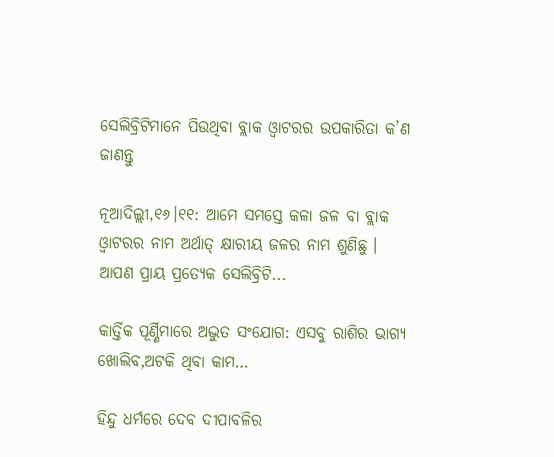ସେଲିବ୍ରିଟିମାନେ ପିଉଥିବା ବ୍ଲାକ ଓ୍ବାଟରର ଉପକାରିତା କ’ଣ ଜାଣନ୍ତୁ

ନୂଆଦିଲ୍ଲୀ,୧୬।୧୧: ଆମେ ସମସ୍ତେ କଳା ଜଳ ବା ବ୍ଲାକ ଓ୍ବାଟରର ନାମ ଅର୍ଥାତ୍‌ କ୍ଷାରୀୟ ଜଳର ନାମ ଶୁଣିଛୁ । ଆପଣ ପ୍ରାୟ ପ୍ରତ୍ୟେକ ସେଲିବ୍ରିଟି...

କାର୍ତ୍ତିକ ପୂର୍ଣ୍ଣିମାରେ ଅଦ୍ଭୁତ ସଂଯୋଗ: ଏସବୁ ରାଶିର ଭାଗ୍ୟ ଖୋଲିବ,ଅଟକି ଥିବା କାମ…

ହିନ୍ଦୁ ଧର୍ମରେ ଦେବ ଦୀପାବଳିର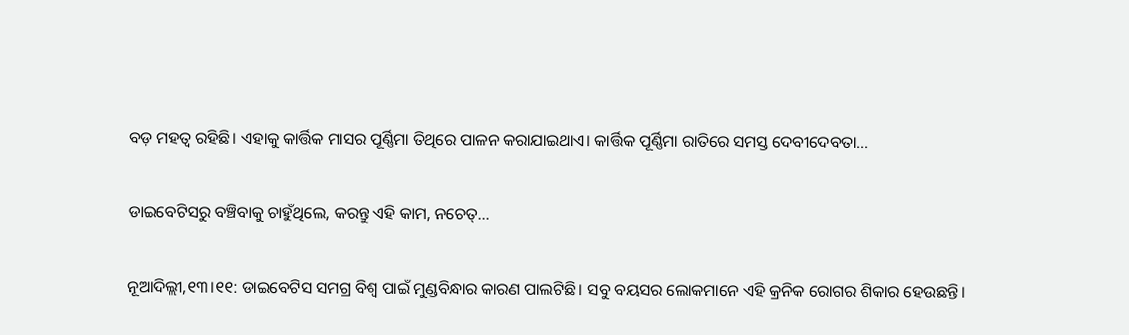ବଡ଼ ମହତ୍ୱ ରହିଛି। ଏହାକୁ କାର୍ତ୍ତିକ ମାସର ପୂର୍ଣ୍ଣିମା ତିଥିରେ ପାଳନ କରାଯାଇଥାଏ। କାର୍ତ୍ତିକ ପୂର୍ଣ୍ଣିମା ରାତିରେ ସମସ୍ତ ଦେବୀଦେବତା...

ଡାଇବେଟିସରୁ ବଞ୍ଚିବାକୁ ଚାହୁଁଥିଲେ, କରନ୍ତୁ ଏହି କାମ, ନଚେତ୍‌…

ନୂଆଦିଲ୍ଲୀ,୧୩।୧୧: ଡାଇବେଟିସ ସମଗ୍ର ବିଶ୍ୱ ପାଇଁ ମୁଣ୍ଡବିନ୍ଧାର କାରଣ ପାଲଟିଛି। ସବୁ ବୟସର ଲୋକମାନେ ଏହି କ୍ରନିକ ରୋଗର ଶିକାର ହେଉଛନ୍ତି।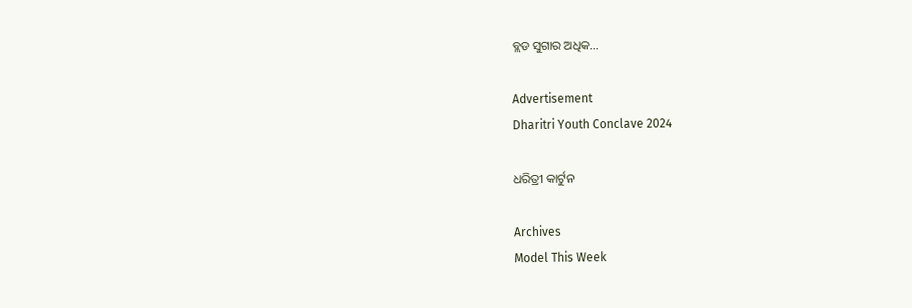ବ୍ଲଡ ସୁଗାର ଅଧିକ...

Advertisement
Dharitri Youth Conclave 2024

ଧରିତ୍ରୀ କାର୍ଟୁନ

Archives
Model This Week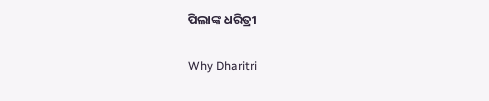ପିଲାଙ୍କ ଧରିତ୍ରୀ

Why Dharitri